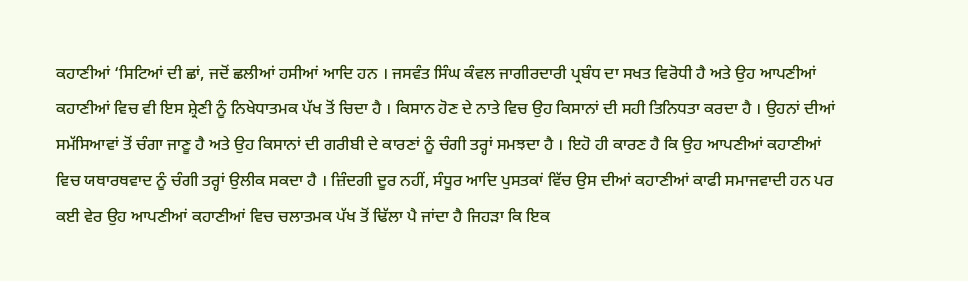ਕਹਾਣੀਆਂ ‘ਸਿਟਿਆਂ ਦੀ ਛਾਂ, ਜਦੋਂ ਛਲੀਆਂ ਹਸੀਆਂ ਆਦਿ ਹਨ । ਜਸਵੰਤ ਸਿੰਘ ਕੰਵਲ ਜਾਗੀਰਦਾਰੀ ਪ੍ਰਬੰਧ ਦਾ ਸਖਤ ਵਿਰੋਧੀ ਹੈ ਅਤੇ ਉਹ ਆਪਣੀਆਂ ਕਹਾਣੀਆਂ ਵਿਚ ਵੀ ਇਸ ਸ਼੍ਰੇਣੀ ਨੂੰ ਨਿਖੇਧਾਤਮਕ ਪੱਖ ਤੋਂ ਚਿਦਾ ਹੈ । ਕਿਸਾਨ ਹੋਣ ਦੇ ਨਾਤੇ ਵਿਚ ਉਹ ਕਿਸਾਨਾਂ ਦੀ ਸਹੀ ਤਿਨਿਧਤਾ ਕਰਦਾ ਹੈ । ਉਹਨਾਂ ਦੀਆਂ ਸਮੱਸਿਆਵਾਂ ਤੋਂ ਚੰਗਾ ਜਾਣੂ ਹੈ ਅਤੇ ਉਹ ਕਿਸਾਨਾਂ ਦੀ ਗਰੀਬੀ ਦੇ ਕਾਰਣਾਂ ਨੂੰ ਚੰਗੀ ਤਰ੍ਹਾਂ ਸਮਝਦਾ ਹੈ । ਇਹੋ ਹੀ ਕਾਰਣ ਹੈ ਕਿ ਉਹ ਆਪਣੀਆਂ ਕਹਾਣੀਆਂ ਵਿਚ ਯਥਾਰਥਵਾਦ ਨੂੰ ਚੰਗੀ ਤਰ੍ਹਾਂ ਉਲੀਕ ਸਕਦਾ ਹੈ । ਜ਼ਿੰਦਗੀ ਦੂਰ ਨਹੀਂ, ਸੰਧੂਰ ਆਦਿ ਪੁਸਤਕਾਂ ਵਿੱਚ ਉਸ ਦੀਆਂ ਕਹਾਣੀਆਂ ਕਾਫੀ ਸਮਾਜਵਾਦੀ ਹਨ ਪਰ ਕਈ ਵੇਰ ਉਹ ਆਪਣੀਆਂ ਕਹਾਣੀਆਂ ਵਿਚ ਚਲਾਤਮਕ ਪੱਖ ਤੋਂ ਢਿੱਲਾ ਪੈ ਜਾਂਦਾ ਹੈ ਜਿਹੜਾ ਕਿ ਇਕ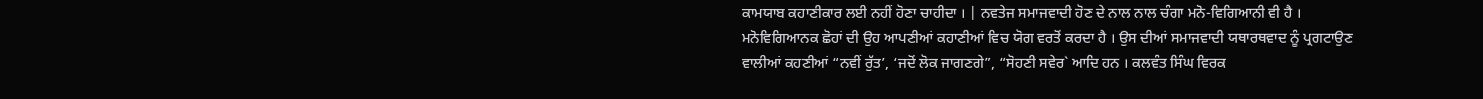ਕਾਮਯਾਬ ਕਹਾਣੀਕਾਰ ਲਈ ਨਹੀਂ ਹੋਣਾ ਚਾਹੀਦਾ । | ਨਵਤੇਜ ਸਮਾਜਵਾਦੀ ਹੋਣ ਦੇ ਨਾਲ ਨਾਲ ਚੰਗਾ ਮਨੋ-ਵਿਗਿਆਨੀ ਵੀ ਹੈ । ਮਨੋਵਿਗਿਆਨਕ ਛੋਹਾਂ ਦੀ ਉਹ ਆਪਣੀਆਂ ਕਹਾਣੀਆਂ ਵਿਚ ਯੋਗ ਵਰਤੋਂ ਕਰਦਾ ਹੈ । ਉਸ ਦੀਆਂ ਸਮਾਜਵਾਦੀ ਯਥਾਰਥਵਾਦ ਨੂੰ ਪ੍ਰਗਟਾਉਣ ਵਾਲੀਆਂ ਕਹਣੀਆਂ “ਨਵੀਂ ਰੁੱਤ’, ‘ਜਦੋਂ ਲੋਕ ਜਾਗਣਗੇ”, “ਸੋਹਣੀ ਸਵੇਰ` ਆਦਿ ਹਨ । ਕਲਵੰਤ ਸਿੰਘ ਵਿਰਕ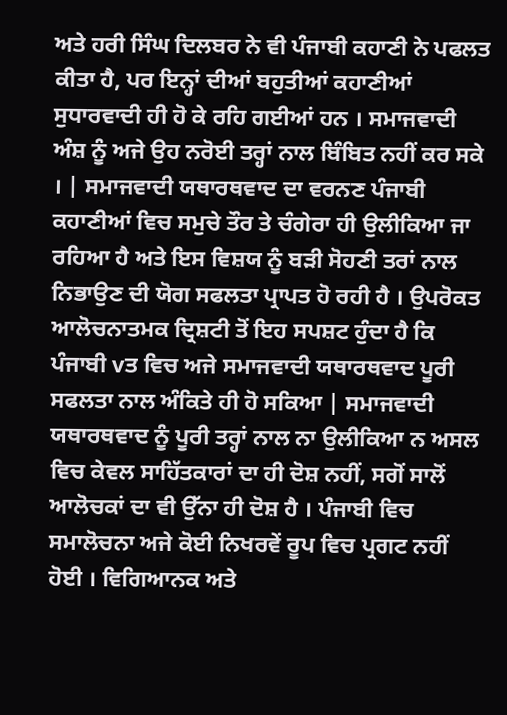ਅਤੇ ਹਰੀ ਸਿੰਘ ਦਿਲਬਰ ਨੇ ਵੀ ਪੰਜਾਬੀ ਕਹਾਣੀ ਨੇ ਪਫਲਤ ਕੀਤਾ ਹੈ, ਪਰ ਇਨ੍ਹਾਂ ਦੀਆਂ ਬਹੁਤੀਆਂ ਕਹਾਣੀਆਂ ਸੁਧਾਰਵਾਦੀ ਹੀ ਹੋ ਕੇ ਰਹਿ ਗਈਆਂ ਹਨ । ਸਮਾਜਵਾਦੀ ਅੰਸ਼ ਨੂੰ ਅਜੇ ਉਹ ਨਰੋਈ ਤਰ੍ਹਾਂ ਨਾਲ ਬਿੰਬਿਤ ਨਹੀਂ ਕਰ ਸਕੇ । | ਸਮਾਜਵਾਦੀ ਯਥਾਰਥਵਾਦ ਦਾ ਵਰਨਣ ਪੰਜਾਬੀ ਕਹਾਣੀਆਂ ਵਿਚ ਸਮੁਚੇ ਤੌਰ ਤੇ ਚੰਗੇਰਾ ਹੀ ਉਲੀਕਿਆ ਜਾ ਰਹਿਆ ਹੈ ਅਤੇ ਇਸ ਵਿਸ਼ਯ ਨੂੰ ਬੜੀ ਸੋਹਣੀ ਤਰਾਂ ਨਾਲ ਨਿਭਾਉਣ ਦੀ ਯੋਗ ਸਫਲਤਾ ਪ੍ਰਾਪਤ ਹੋ ਰਹੀ ਹੈ । ਉਪਰੋਕਤ ਆਲੋਚਨਾਤਮਕ ਦ੍ਰਿਸ਼ਟੀ ਤੋਂ ਇਹ ਸਪਸ਼ਟ ਹੁੰਦਾ ਹੈ ਕਿ ਪੰਜਾਬੀ vਤ ਵਿਚ ਅਜੇ ਸਮਾਜਵਾਦੀ ਯਥਾਰਥਵਾਦ ਪੂਰੀ ਸਫਲਤਾ ਨਾਲ ਅੰਕਿਤੇ ਹੀ ਹੋ ਸਕਿਆ | ਸਮਾਜਵਾਦੀ ਯਥਾਰਥਵਾਦ ਨੂੰ ਪੂਰੀ ਤਰ੍ਹਾਂ ਨਾਲ ਨਾ ਉਲੀਕਿਆ ਨ ਅਸਲ ਵਿਚ ਕੇਵਲ ਸਾਹਿੱਤਕਾਰਾਂ ਦਾ ਹੀ ਦੋਸ਼ ਨਹੀਂ, ਸਗੋਂ ਸਾਲੋਂ ਆਲੋਚਕਾਂ ਦਾ ਵੀ ਉੱਨਾ ਹੀ ਦੋਸ਼ ਹੈ । ਪੰਜਾਬੀ ਵਿਚ ਸਮਾਲੋਚਨਾ ਅਜੇ ਕੋਈ ਨਿਖਰਵੇਂ ਰੂਪ ਵਿਚ ਪ੍ਰਗਟ ਨਹੀਂ ਹੋਈ । ਵਿਗਿਆਨਕ ਅਤੇ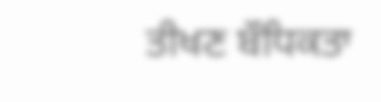ਤੀਖਣ ਬੌਧਿਕਤਾ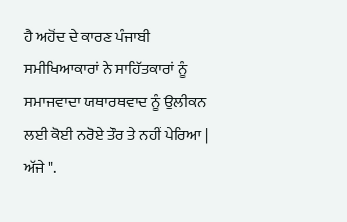ਹੈ ਅਹੋਂਦ ਦੇ ਕਾਰਣ ਪੰਜਾਬੀ ਸਮੀਖਿਆਕਾਰਾਂ ਨੇ ਸਾਹਿੱਤਕਾਰਾਂ ਨੂੰ ਸਮਾਜਵਾਦਾ ਯਥਾਰਥਵਾਦ ਨੂੰ ਉਲੀਕਨ ਲਈ ਕੋਈ ਨਰੋਏ ਤੌਰ ਤੇ ਨਹੀਂ ਪੇਰਿਆ | ਅੱਜੇ ".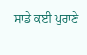ਸਾਡੇ ਕਈ ਪੁਰਾਣੇ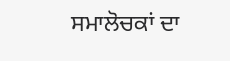ਸਮਾਲੋਚਕਾਂ ਦਾ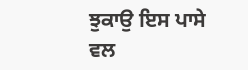ਝੁਕਾਉ ਇਸ ਪਾਸੇ ਵਲ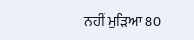ਨਹੀਂ ਮੁੜਿਆ 80